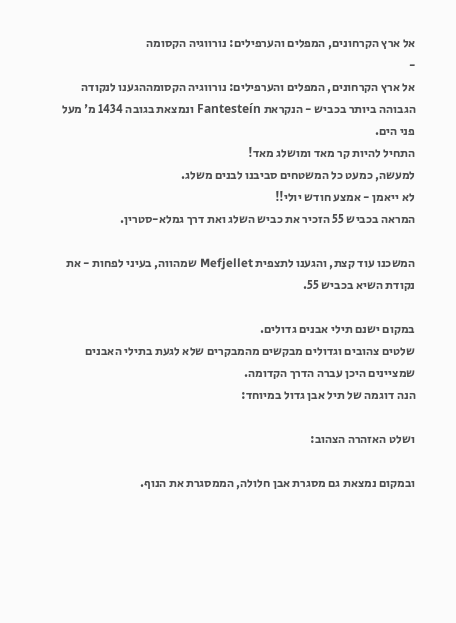אל ארץ הקרחונים, המפלים והערפילים: נורווגיה הקסומה
-
אל ארץ הקרחונים, המפלים והערפילים: נורווגיה הקסומההגענו לנקודה הגבוהה ביותר בכביש - הנקראת Fantesteín ונמצאת בגובה 1434 מ' מעל פני הים.
התחיל להיות קר מאד ומושלג מאד!
למעשה, כמעט כל המשטחים סביבנו לבנים משלג.
לא ייאמן - אמצע חודש יולי!!
המראה בכביש 55 הזכיר את כביש השלג ואת דרך גמלא-סטרין.

המשכנו עוד קצת, והגענו לתצפית Mefjellet שמהווה, בעיני לפחות - את נקודת השיא בכביש 55.

במקום ישנם תילי אבנים גדולים.
שלטים צהובים וגדולים מבקשים מהמבקרים שלא לגעת בתילי האבנים שמציינים היכן עברה הדרך הקדומה.
הנה דוגמה של תיל אבן גדול במיוחד:

ושלט האזהרה הצהוב:

ובמקום נמצאת גם מסגרת אבן חלולה, הממסגרת את הנוף.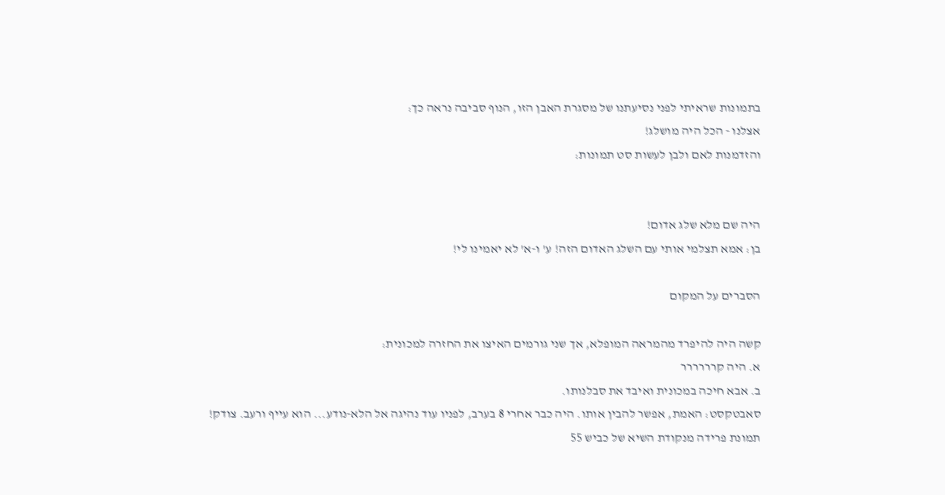בתמונות שראיתי לפני נסיעתנו של מסגרת האבן הזו, הנוף סביבה נראה כך:
אצלנו - הכל היה מושלג!
והזדמנות לאם ולבן לעשות סט תמונות:


היה שם מלא שלג אדום!
בן: אמא תצלמי אותי עם השלג האדום הזה! ע' ו-א' לא יאמינו לי!

הסברים על המקום

קשה היה להיפרד מהמראה המופלא, אך שני גורמים האיצו את החזרה למכונית:
א. היה קרררררר
ב. אבא חיכה במכונית ואיבד את סבלנותו.
סאבטקסט: האמת, אפשר להבין אותו. היה כבר אחרי 8 בערב, לפניו עוד נהיגה אל הלא-נודע... הוא עייף ורעב. צודק!
תמונת פרידה מנקודת השיא של כביש 55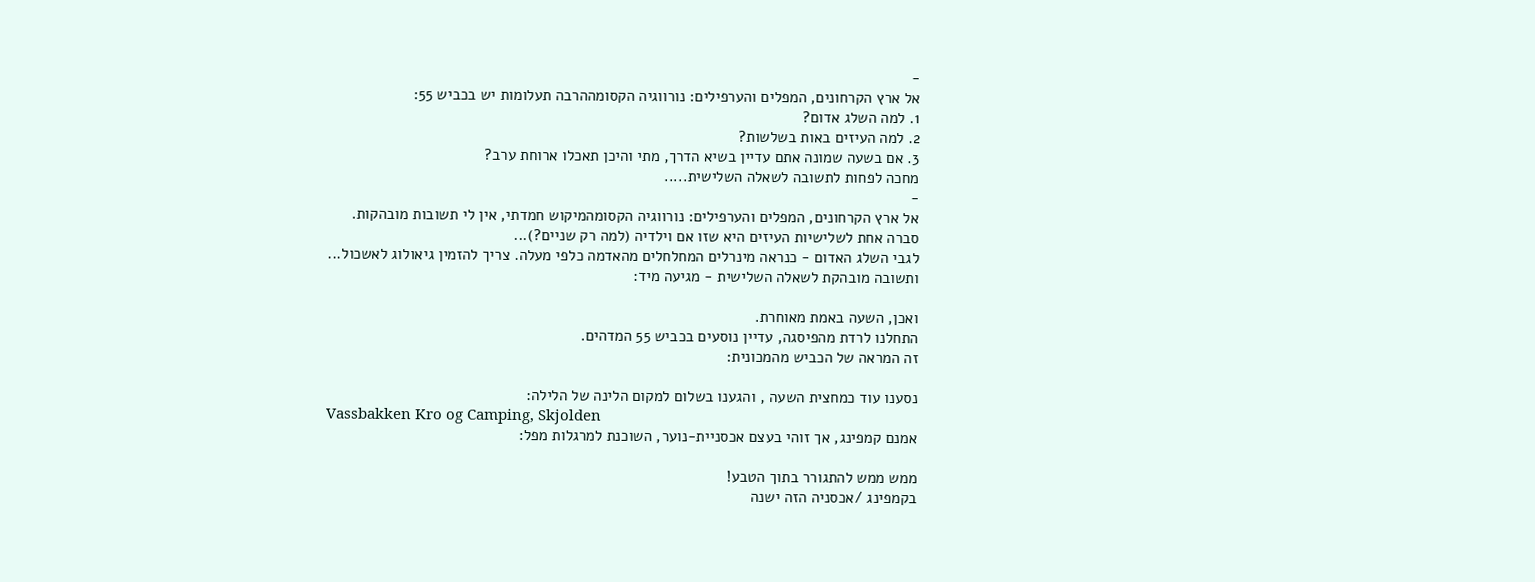-
אל ארץ הקרחונים, המפלים והערפילים: נורווגיה הקסומההרבה תעלומות יש בכביש 55:
1. למה השלג אדום?
2. למה העיזים באות בשלשות?
3. אם בשעה שמונה אתם עדיין בשיא הדרך, מתי והיכן תאכלו ארוחת ערב?
מחכה לפחות לתשובה לשאלה השלישית.....
-
אל ארץ הקרחונים, המפלים והערפילים: נורווגיה הקסומהמיקוש חמדתי, אין לי תשובות מובהקות.
סברה אחת לשלישיות העיזים היא שזו אם וילדיה (למה רק שניים?)...
לגבי השלג האדום - כנראה מינרלים המחלחלים מהאדמה כלפי מעלה. צריך להזמין גיאולוג לאשכול...
ותשובה מובהקת לשאלה השלישית - מגיעה מיד:

ואכן, השעה באמת מאוחרת.
התחלנו לרדת מהפיסגה, עדיין נוסעים בכביש 55 המדהים.
זה המראה של הכביש מהמכונית:

נסענו עוד כמחצית השעה , והגענו בשלום למקום הלינה של הלילה:
Vassbakken Kro og Camping, Skjolden
אמנם קמפינג, אך זוהי בעצם אכסניית-נוער, השוכנת למרגלות מפל:

ממש ממש להתגורר בתוך הטבע!
בקמפינג /אכסניה הזה ישנה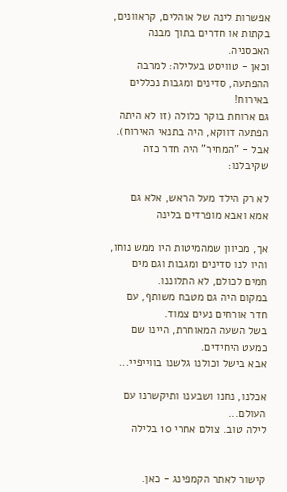אפשרות לינה של אוהלים, קראוונים, בקתות או חדרים בתוך מבנה האכסניה.
וכאן - טוויסט בעלילה: למרבה ההפתעה, סדינים ומגבות נכללים באירוח!
גם ארוחת בוקר כלולה (זו לא היתה הפתעה דווקא, היה בתנאי האירוח).
אבל - "המחיר" היה חדר כזה שקיבלנו:

לא רק הילד מעל הראש, אלא גם אמא ואבא מופרדים בלינה

אך, מכיוון שמהמיטות היו ממש נוחו, והיו לנו סדינים ומגבות וגם מים חמים לכולם, לא התלוננו.
במקום היה גם מטבח משותף, עם חדר אורחים נעים צמוד.
בשל השעה המאוחרת, היינו שם כמעט היחידים.
אבא בישל וכולנו גלשנו בווייפיי...

אכלנו, נחנו ושבענו ותיקשרנו עם העולם...
לילה טוב. צולם אחרי 10 בלילה


קישור לאתר הקמפינג - כאן.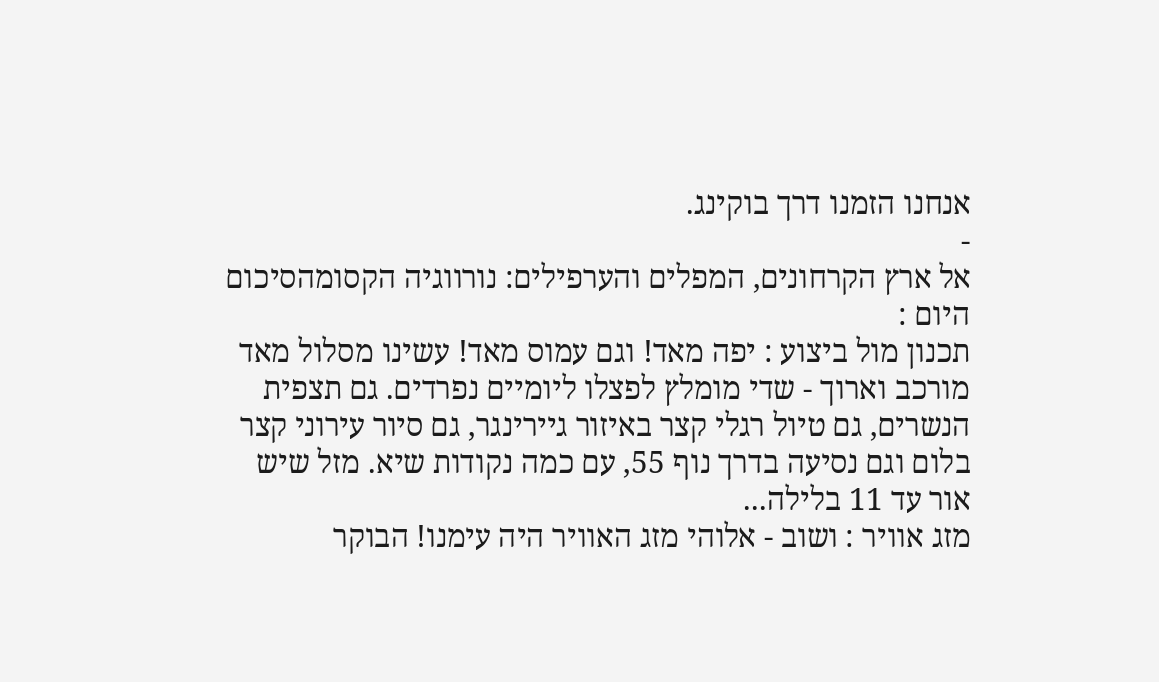אנחנו הזמנו דרך בוקינג.
-
אל ארץ הקרחונים, המפלים והערפילים: נורווגיה הקסומהסיכום היום :
תכנון מול ביצוע : יפה מאד! וגם עמוס מאד! עשינו מסלול מאד מורכב וארוך - שדי מומלץ לפצלו ליומיים נפרדים. גם תצפית הנשרים, גם טיול רגלי קצר באיזור גיירינגר, גם סיור עירוני קצר בלום וגם נסיעה בדרך נוף 55, עם כמה נקודות שיא. מזל שיש אור עד 11 בלילה...
מזג אוויר : ושוב - אלוהי מזג האוויר היה עימנו! הבוקר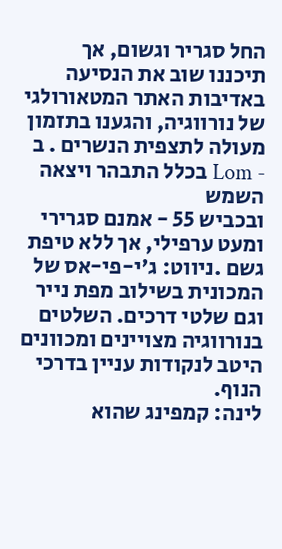החל סגריר וגשום, אך תיכננו שוב את הנסיעה באדיבות האתר המטאורולגי של נורווגיה, והגענו בתזמון מעולה לתצפית הנשרים . ב - Lom בכלל התבהר ויצאה השמש
ובכביש 55 - אמנם סגרירי ומעט ערפילי, אך ללא טיפת גשם .ניווט: ג'י-פי-אס של המכונית בשילוב מפת נייר וגם שלטי דרכים. השלטים בנורווגיה מצויינים ומכוונים היטב לנקודות עניין בדרכי הנוף.
לינה: קמפינג שהוא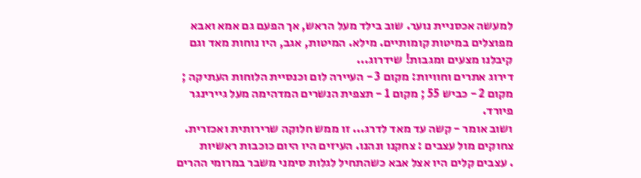למעשה אכסניית נוער. שוב בילד מעל הראש, אך הפעם גם אמא ואבא מפוצלים במיטות קומותיים. מילא. המיטות, אגב, היו נוחות מאד וגם קיבלנו מצעים ומגבות! שידרוג...
דירוג אתרים וחוויות: מקום 3 - העיירה לום וכנסיית הלוחות העתיקה ; מקום 2 - כביש 55 ; מקום 1 - תצפית הנשרים המדהימה מעל גיירינגר פיורד.
ושוב אומר - קשה עד מאד לדרג... זו ממש חלוקה שרירותית ואכזרית.
צחוקים מול עצבים : צחקנו ונהנו. העיזים היו היום כוכבות ראשיות
. עצבים קלים היו אצל אבא כשהתחיל לגלות סימני משבר במרומי ההרים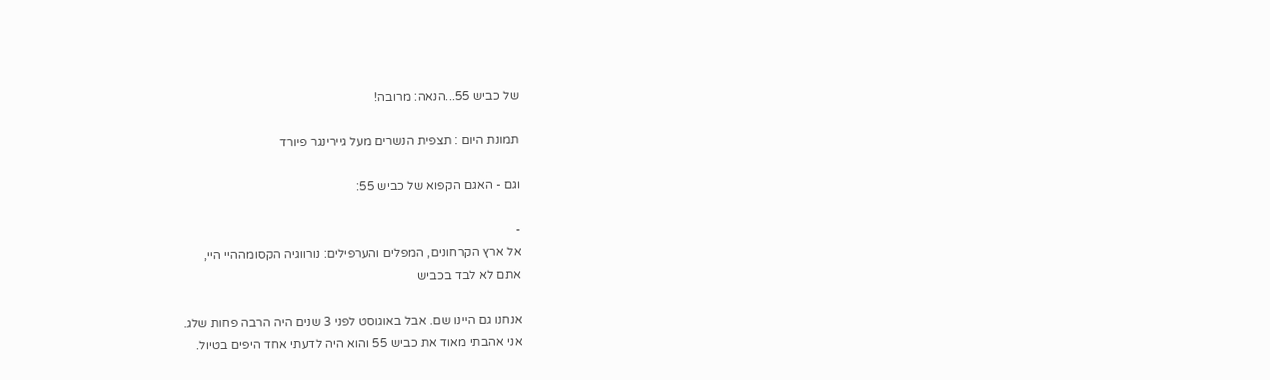של כביש 55...הנאה: מרובה!

תמונת היום : תצפית הנשרים מעל גיירינגר פיורד

וגם - האגם הקפוא של כביש 55:

-
אל ארץ הקרחונים, המפלים והערפילים: נורווגיה הקסומההיי היי,
אתם לא לבד בכביש

אנחנו גם היינו שם. אבל באוגוסט לפני 3 שנים היה הרבה פחות שלג.
אני אהבתי מאוד את כביש 55 והוא היה לדעתי אחד היפים בטיול.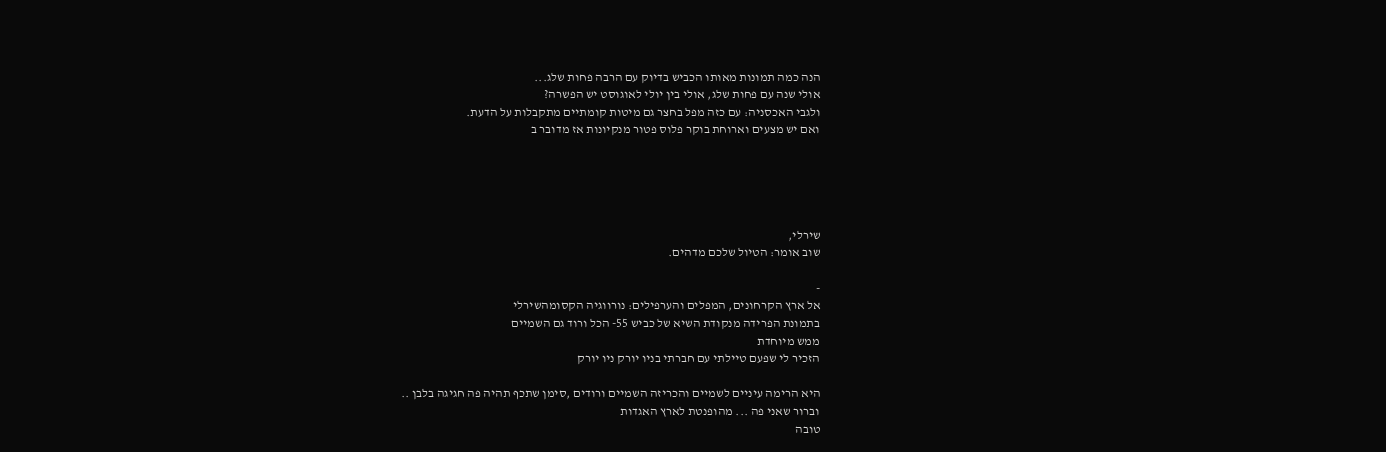הנה כמה תמונות מאותו הכביש בדיוק עם הרבה פחות שלג...
אולי שנה עם פחות שלג, אולי בין יולי לאוגוסט יש הפשרה?
ולגבי האכסניה: עם כזה מפל בחצר גם מיטות קומתיים מתקבלות על הדעת.
ואם יש מצעים וארוחת בוקר פלוס פטור מנקיונות אז מדובר ב





שירלי,
שוב אומר: הטיול שלכם מדהים.

-
אל ארץ הקרחונים, המפלים והערפילים: נורווגיה הקסומהשירלי
בתמונת הפרידה מנקודת השיא של כביש 55- הכל ורוד גם השמיים
ממש מיוחדת
הזכיר לי שפעם טיילתי עם חברתי בניו יורק ניו יורק

היא הרימה עיניים לשמיים והכריזה השמיים ורודים ,סימן שתכף תהיה פה חגיגה בלבן ..
וברור שאני פה ... מהופנטת לארץ האגדות
טובה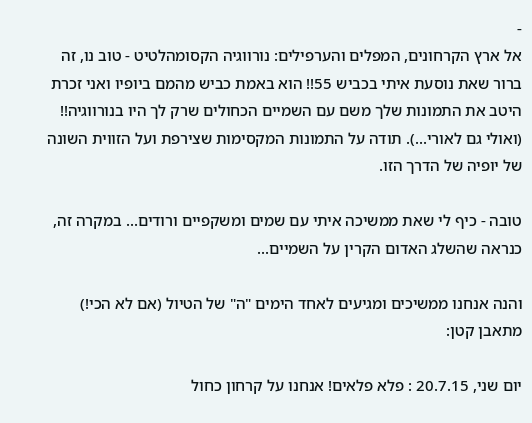-
אל ארץ הקרחונים, המפלים והערפילים: נורווגיה הקסומהלטיט - טוב נו, זה ברור שאת נוסעת איתי בכביש 55!! הוא באמת כביש מהמם ביופיו ואני זכרת היטב את התמונות שלך משם עם השמיים הכחולים שרק לך היו בנורווגיה!! (ואולי גם לאורי...). תודה על התמונות המקסימות שצירפת ועל הזווית השונה של יופיה של הדרך הזו.

טובה - כיף לי שאת ממשיכה איתי עם שמים ומשקפיים ורודים... במקרה זה, כנראה שהשלג האדום הקרין על השמיים...

והנה אנחנו ממשיכים ומגיעים לאחד הימים "ה" של הטיול (אם לא הכי!)
מתאבן קטן:

יום שני, 20.7.15 : פלא פלאים! אנחנו על קרחון כחול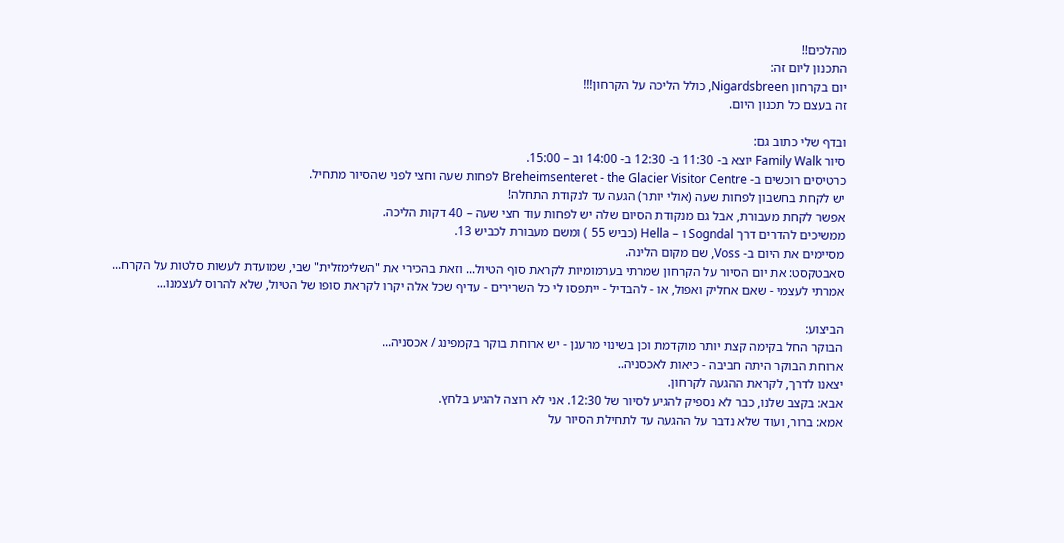מהלכים!!
התכנון ליום זה:
יום בקרחון Nigardsbreen, כולל הליכה על הקרחון!!!
זה בעצם כל תכנון היום.

ובדף שלי כתוב גם:
סיור Family Walk יוצא ב- 11:30 ב- 12:30 ב- 14:00 וב – 15:00.
כרטיסים רוכשים ב- Breheimsenteret - the Glacier Visitor Centre לפחות שעה וחצי לפני שהסיור מתחיל.
יש לקחת בחשבון לפחות שעה (אולי יותר) הגעה עד לנקודת התחלה!
אפשר לקחת מעבורת, אבל גם מנקודת הסיום שלה יש לפחות עוד חצי שעה – 40 דקות הליכה.
ממשיכים להדרים דרך Sogndal ו – Hella (כביש 55 ) ומשם מעבורת לכביש 13.
מסיימים את היום ב- Voss, שם מקום הלינה.
סאבטקסט: את יום הסיור על הקרחון שמרתי בערמומיות לקראת סוף הטיול... וזאת בהכירי את "השלימזלית" שבי, שמועדת לעשות סלטות על הקרח...
אמרתי לעצמי - שאם אחליק ואפול, או - להבדיל - ייתפסו לי כל השרירים - עדיף שכל אלה יקרו לקראת סופו של הטיול, שלא להרוס לעצמנו...

הביצוע:
הבוקר החל בקימה קצת יותר מוקדמת וכן בשינוי מרענן - יש ארוחת בוקר בקמפינג / אכסניה...
ארוחת הבוקר היתה חביבה - כיאות לאכסניה..
יצאנו לדרך, לקראת ההגעה לקרחון.
אבא: בקצב שלנו, כבר לא נספיק להגיע לסיור של 12:30. אני לא רוצה להגיע בלחץ.
אמא: ברור, ועוד שלא נדבר על ההגעה עד לתחילת הסיור על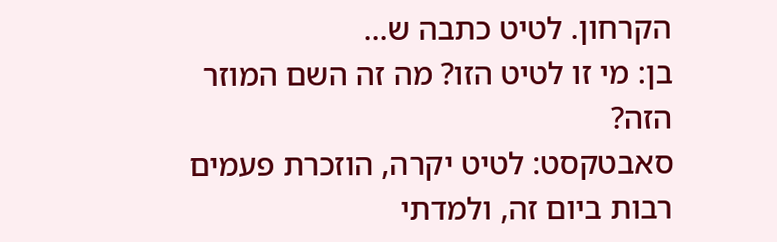הקרחון. לטיט כתבה ש...
בן: מי זו לטיט הזו? מה זה השם המוזר הזה?
סאבטקסט: לטיט יקרה, הוזכרת פעמים רבות ביום זה, ולמדתי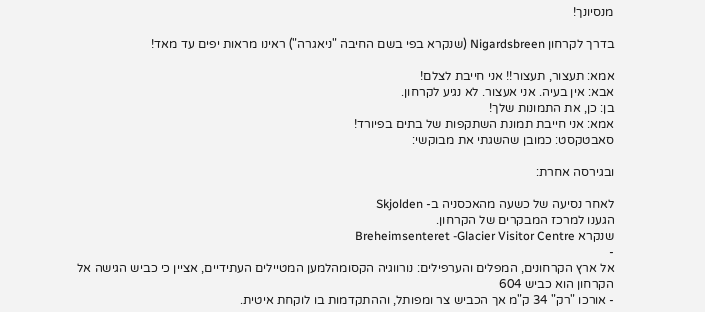מנסיונך!

בדרך לקרחון Nigardsbreen (שנקרא בפי בשם החיבה "ניאגרה") ראינו מראות יפים עד מאד!

אמא: תעצור, תעצור!! אני חייבת לצלם!
אבא: אין בעיה. אני אעצור. לא נגיע לקרחון.
בן: כן, את התמונות שלך!
אמא: אני חייבת תמונת השתקפות של בתים בפיורד!
סאבטקסט: כמובן שהשגתי את מבוקשי:

ובגירסה אחרת:

לאחר נסיעה של כשעה מהאכסניה ב- Skjolden
הגענו למרכז המבקרים של הקרחון.
שנקרא Breheimsenteret -Glacier Visitor Centre
-
אל ארץ הקרחונים, המפלים והערפילים: נורווגיה הקסומהלמען המטיילים העתידיים, אציין כי כביש הגישה אל הקרחון הוא כביש 604
- אורכו "רק" 34 ק"מ אך הכביש צר ומפותל, וההתקדמות בו לוקחת איטית.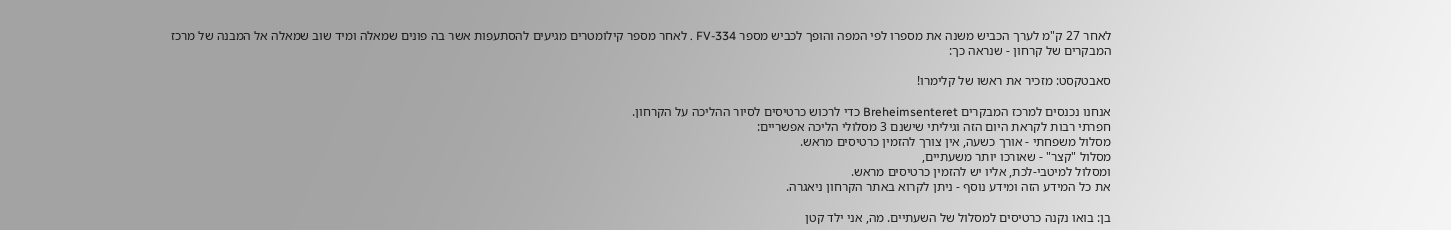לאחר 27 ק"מ לערך הכביש משנה את מספרו לפי המפה והופך לכביש מספר FV-334 . לאחר מספר קילומטרים מגיעים להסתעפות אשר בה פונים שמאלה ומיד שוב שמאלה אל המבנה של מרכז המבקרים של קרחון - שנראה כך:

סאבטקסט: מזכיר את ראשו של קלימרו!

אנחנו נכנסים למרכז המבקרים Breheimsenteret כדי לרכוש כרטיסים לסיור ההליכה על הקרחון.
חפרתי רבות לקראת היום הזה וגיליתי שישנם 3 מסלולי הליכה אפשריים:
מסלול משפחתי - אורך כשעה, אין צורך להזמין כרטיסים מראש.
מסלול "קצר" - שאורכו יותר משעתיים,
ומסלול למיטבי-לכת, אליו יש להזמין כרטיסים מראש.
את כל המידע הזה ומידע נוסף - ניתן לקרוא באתר הקרחון ניאגרה.

בן: בואו נקנה כרטיסים למסלול של השעתיים. מה, אני ילד קטן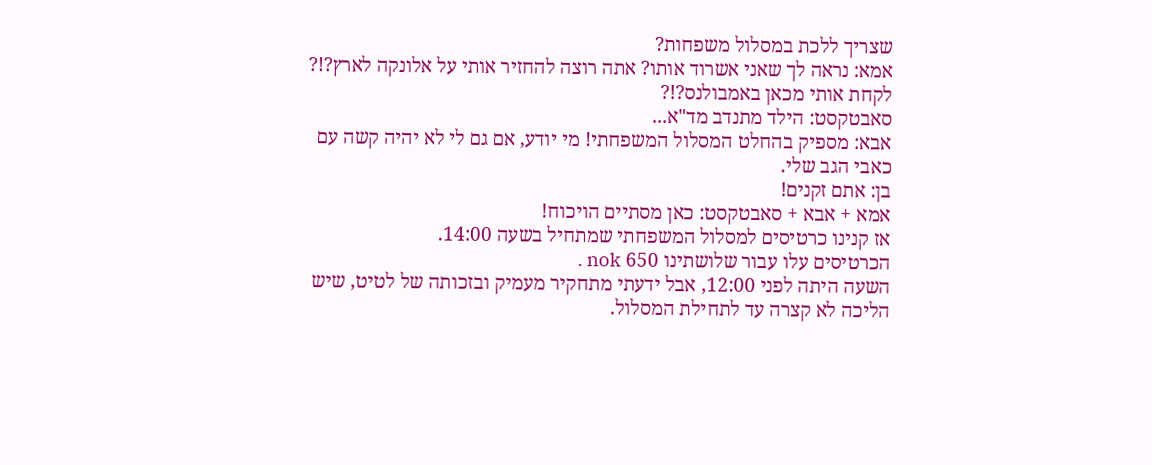שצריך ללכת במסלול משפחות?
אמא: נראה לך שאני אשרוד אותו? אתה רוצה להחזיר אותי על אלונקה לארץ?!? לקחת אותי מכאן באמבולנס?!?
סאבטקסט: הילד מתנדב מד"א...
אבא: מספיק בהחלט המסלול המשפחתי! מי יודע, אם גם לי לא יהיה קשה עם כאבי הגב שלי.
בן: אתם זקנים!
אמא + אבא + סאבטקסט: כאן מסתיים הויכוח!
אז קנינו כרטיסים למסלול המשפחתי שמתחיל בשעה 14:00.
הכרטיסים עלו עבור שלושתינו 650 nok .
השעה היתה לפני 12:00, אבל ידעתי מתחקיר מעמיק ובזכותה של לטיט, שיש הליכה לא קצרה עד לתחילת המסלול.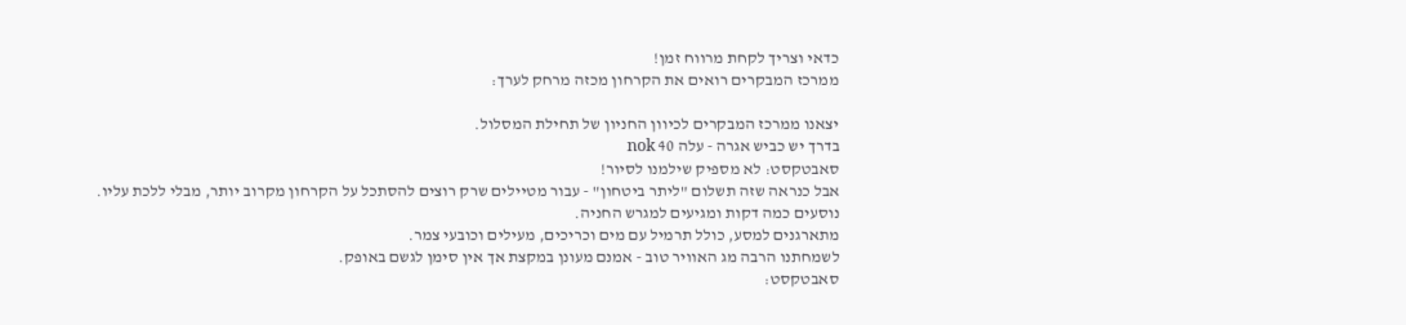כדאי וצריך לקחת מרווח זמן!
ממרכז המבקרים רואים את הקרחון מכזה מרחק לערך:

יצאנו ממרכז המבקרים לכיוון החניון של תחילת המסלול.
בדרך יש כביש אגרה - עלה 40 nok
סאבטקסט: לא מספיק שילמנו לסיור!
אבל כנראה שזה תשלום "ליתר ביטחון" - עבור מטיילים שרק רוצים להסתכל על הקרחון מקרוב יותר, מבלי ללכת עליו.
נוסעים כמה דקות ומגיעים למגרש החניה.
מתארגנים למסע, כולל תרמיל עם מים וכריכים, מעילים וכובעי צמר.
לשמחתנו הרבה מג האוויר טוב - אמנם מעונן במקצת אך אין סימן לגשם באופק.
סאבטקסט: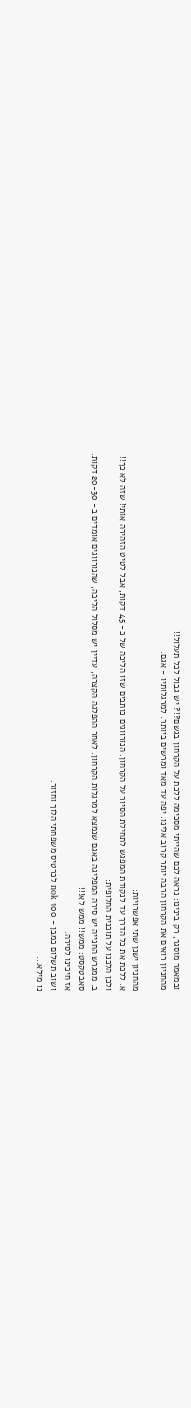ובמאמר מוסגר, רק בינינו: נראה לכם שהייתי מסכימה ללכת על הקרחון בגשם?!? יש גבול לכל תעלול!!
מהחניון רואים את הקרחון הרבה יותר קרוב אלינו. יפה עד מאד ומרשים ביותר. למרגלותיו - אגם.

מהחניון ישנן שתי אפשרויות:
א. ללכת את כל הדרך עד לנקודת המפגש לתחילת הסיור על הקרחון. הנורווגים כותבים שזו הליכה של כ- 45 דקות, אבל לטיט הזהירה אותי! שזה לא כך!!
ולכן הלכנו על תוכנית החלופית:
ב. ממגרש החנייה יש סירה המפליגה באגם שנמצא למרגלות הקרחון. לאחר ההפלגה הקצרה, עדיין יש מסלול הליכה, שהנורווגים אומדים ב- 20-30 דקות.
סאבטקסט: ממש!! ממש לא!!!
אז חיכינו לסירה.
ושוב תשלום כמבן - 100 nok לכרטיס משפחתי הלוך וחזור.
נו מילא...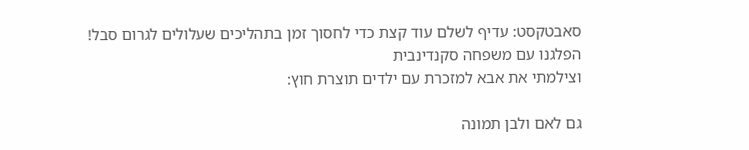סאבטקסט: עדיף לשלם עוד קצת כדי לחסוך זמן בתהליכים שעלולים לגרום סבל!
הפלגנו עם משפחה סקנדינבית
וצילמתי את אבא למזכרת עם ילדים תוצרת חוץ:

גם לאם ולבן תמונה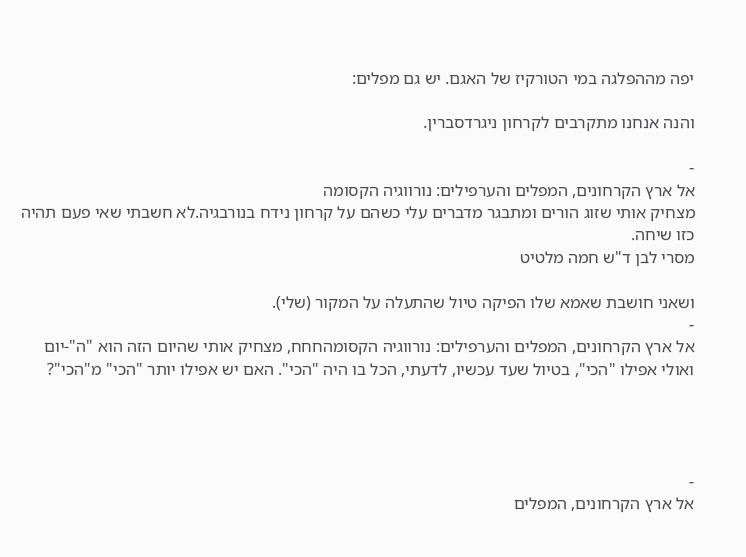יפה מההפלגה במי הטורקיז של האגם. יש גם מפלים:

והנה אנחנו מתקרבים לקרחון ניגרדסברין.

-
אל ארץ הקרחונים, המפלים והערפילים: נורווגיה הקסומה
מצחיק אותי שזוג הורים ומתבגר מדברים עלי כשהם על קרחון נידח בנורבגיה.לא חשבתי שאי פעם תהיה כזו שיחה.
מסרי לבן ד"ש חמה מלטיט

ושאני חושבת שאמא שלו הפיקה טיול שהתעלה על המקור (שלי).
-
אל ארץ הקרחונים, המפלים והערפילים: נורווגיה הקסומהחחח, מצחיק אותי שהיום הזה הוא "ה"-יום ואולי אפילו "הכי", בטיול שעד עכשיו, לדעתי, הכל בו היה "הכי". האם יש אפילו יותר "הכי" מ"הכי"?




-
אל ארץ הקרחונים, המפלים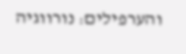והערפילים: נורווגיה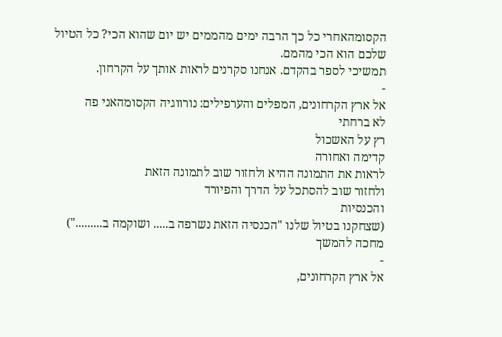הקסומהאחרי כל כך הרבה ימים מהממים יש יום שהוא הכי? כל הטיול שלכם הוא הכי מהמם.
תמשיכי לספר בהקדם. אנחנו סקרנים לראות אותך על הקרחון.
-
אל ארץ הקרחונים, המפלים והערפילים: נורווגיה הקסומהאני פה
לא ברחתי
רץ על האשכול
קדימה ואחורה
לראות את התמונה ההיא ולחזור שוב לתמונה הזאת
ולחזור שוב להסתכל על הדרך והפיורד
והכנסיות
(שצחקנו בטיול שלנו "הכנסיה הזאת נשרפה ב..... ושוקמה ב.........")
מחכה להמשך
-
אל ארץ הקרחונים,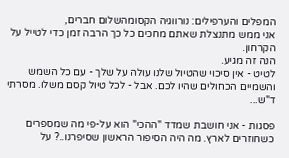המפלים והערפילים: נורווגיה הקסומהשלום חברים,
אני ממש מתנצלת שאתם מחכים כל כך הרבה זמן כדי לטייל על הקרחון.
הנה זה מגיע.
לטיט - אין סיכוי שהטיול שלנו עולה על שלך - עם כל השמש והשמיים הכחולים שהיו לכם. אבל - לכל טיול קסם משלו. מסרתי ד"ש...

פסגות - אני חושבת שמדד "ההכי" הוא על-פי מה שמספרים כשחוזרים לארץ. מה היה הסיפור הראשון שסיפרנו..? על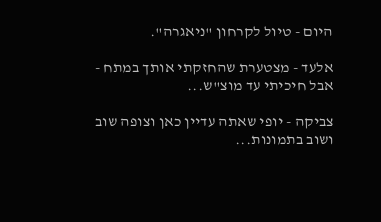היום - טיול לקרחון "ניאגרה".

אלעד - מצטערת שהחזקתי אותך במתח - אבל חיכיתי עד מוצ"ש...

צביקה - יופי שאתה עדיין כאן וצופה שוב ושוב בתמונות...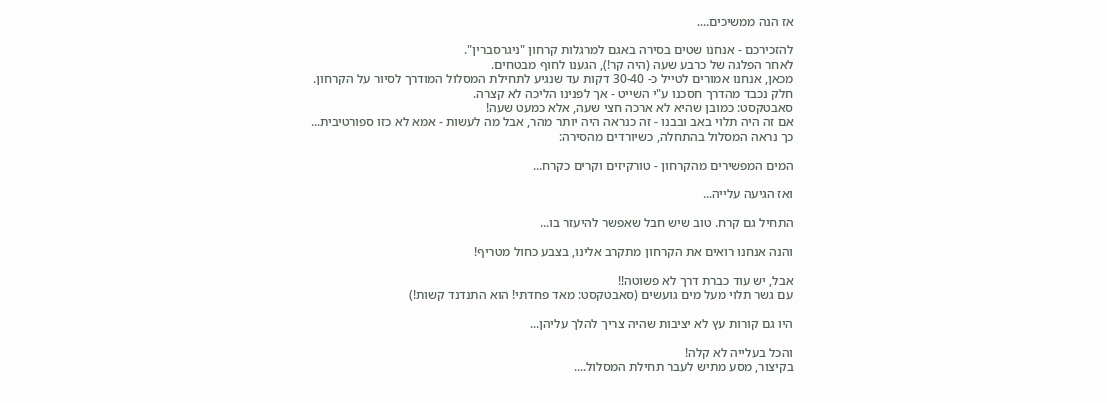אז הנה ממשיכים....

להזכירכם - אנחנו שטים בסירה באגם למרגלות קרחון "ניגרסברין".
לאחר הפלגה של כרבע שעה (היה קר!), הגענו לחוף מבטחים.
מכאן, אנחנו אמורים לטייל כ- 30-40 דקות עד שנגיע לתחילת המסלול המודרך לסיור על הקרחון.
חלק נכבד מהדרך חסכנו ע"י השייט - אך לפנינו הליכה לא קצרה.
סאבטקסט: כמובן שהיא לא ארכה חצי שעה, אלא כמעט שעה!
אם זה היה תלוי באב ובבנו - זה כנראה היה יותר מהר, אבל מה לעשות - אמא לא כזו ספורטיבית...
כך נראה המסלול בהתחלה, כשיורדים מהסירה:

המים המפשירים מהקרחון - טורקיזים וקרים כקרח...

ואז הגיעה עלייה...

התחיל גם קרח. טוב שיש חבל שאפשר להיעזר בו...

והנה אנחנו רואים את הקרחון מתקרב אלינו, בצבע כחול מטריף!

אבל, יש עוד כברת דרך לא פשוטה!!
עם גשר תלוי מעל מים גועשים (סאבטקסט: מאד פחדתי! הוא התנדנד קשות!)

היו גם קורות עץ לא יציבות שהיה צריך להלך עליהן...

והכל בעלייה לא קלה!
בקיצור, מסע מתיש לעבר תחילת המסלול....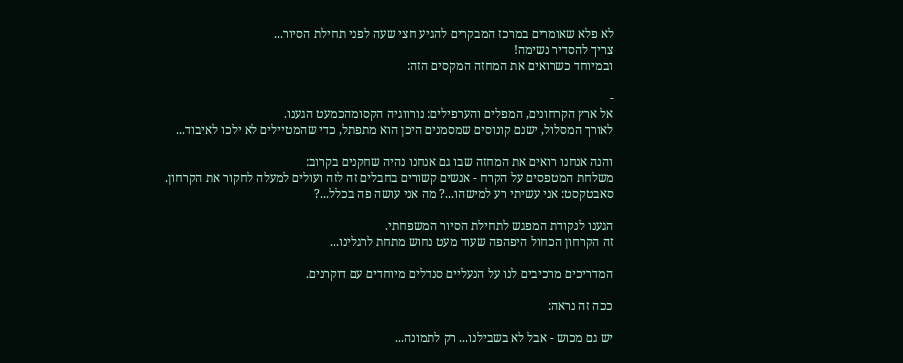לא פלא שאומרים במרכז המבקרים להגיע חצי שעה לפני תחילת הסיור...
צריך להסדיר נשימה!
ובמיוחד כשרואים את המחזה המקסים הזה:

-
אל ארץ הקרחונים, המפלים והערפילים: נורווגיה הקסומהכמעט הגענו.
לאורך המסלול, ישנם קונוסים שמסמנים היכן הוא מתפתל, כדי שהמטיילים לא ילכו לאיבוד...

והנה אנחנו רואים את המחזה שבו גם אנחנו נהיה שחקנים בקרוב:
משלחת המטפסים על הקרח - אנשים קשורים בחבלים זה לזה ועולים למעלה לחקור את הקרחון.
סאבטקסט: אני עשיתי רע למישהו...? מה אני עושה פה בכלל...?

הגענו לנקודת המפגש לתחילת הסיור המשפחתי.
זה הקרחון הכחול היפהפה שעוד מעט נחוש מתחת לרגלינו...

המדריכים מרכיבים לנו על הנעליים סנדלים מיוחדים עם דוקרנים.

ככה זה נראה:

יש גם מכוש - אבל לא בשבילנו... רק לתמונה...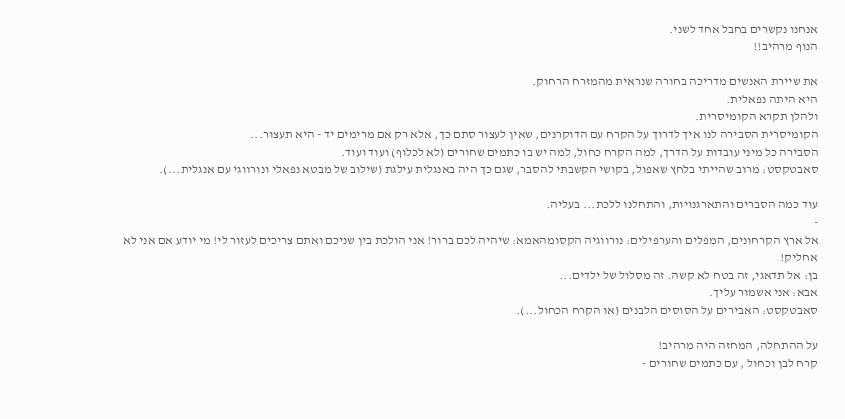אנחנו נקשרים בחבל אחד לשני.
הנוף מרהיב!!

את שיירת האנשים מדריכה בחורה שנראית מהמזרח הרחוק.
היא היתה נפאלית.
ולהלן תקרא הקומיסרית.
הקומיסרית הסבירה לנו איך לדרוך על הקרח עם הדוקרנים, שאין לעצור סתם כך, אלא רק אם מרימים יד - היא תעצור...
הסבירה כל מיני עובדות על הדרך, למה הקרח כחול, למה יש בו כתמים שחורים (לא לכלוף) ועוד ועוד.
סאבטקסט: מרוב שהייתי בלחץ שאפול, בקושי הקשבתי להסבר, שגם כך היה באנגלית עילגת (שילוב של מבטא נפאלי ונורווגי עם אנגלית...).

עוד כמה הסברים והתארגנויות, והתחלנו ללכת... בעליה.
-
אל ארץ הקרחונים, המפלים והערפילים: נורווגיה הקסומהאמא: שיהיה לכם ברור! אני הולכת בין שניכם ואתם צריכים לעזור לי! מי יודע אם אני לא אחליק!
בן: אל תדאגי, זה בטח לא קשה. זה מסלול של ילדים...
אבא: אני אשמור עליך.
סאבטקסט: האבירים על הסוסים הלבנים (או הקרח הכחול...).

על ההתחלה, המחזה היה מרהיב!
קרח לבן וכחול , עם כתמים שחורים -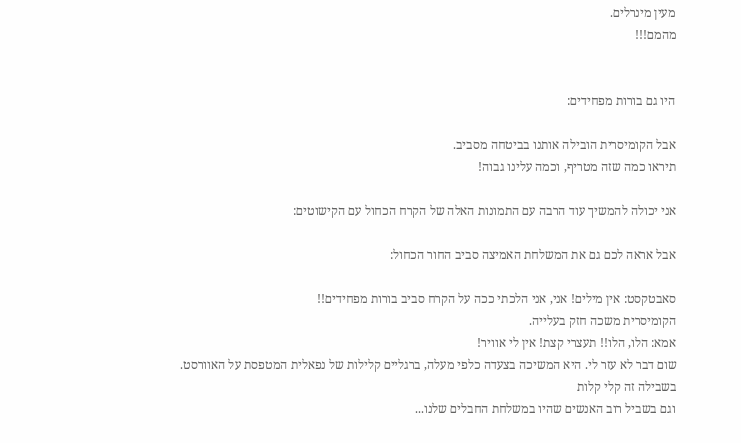מעין מינרלים.
מהמם!!!


היו גם בורות מפחידים:

אבל הקומיסרית הובילה אותנו בביטחה מסביב.
תיראו כמה שזה מטריף, וכמה עלינו גבוה!

אני יכולה להמשיך עוד הרבה עם התמונות האלה של הקרח הכחול עם הקישוטים:

אבל אראה לכם גם את המשלחת האמיצה סביב החור הכחול:

סאבטקסט: אין מילים! אני, אני הלכתי ככה על הקרח סביב בורות מפחידים!!
הקומיסרית משכה חזק בעלייה.
אמא: הלו, הלו!! תעצרי קצת! אין לי אוויר!
שום דבר לא עזר לי. היא המשיכה בצעדה כלפי מעלה, ברגליים קלילות של נפאלית המטפסת על האוורסט.
בשבילה זה קלי קלות
וגם בשביל רוב האנשים שהיו במשלחת החבלים שלנו...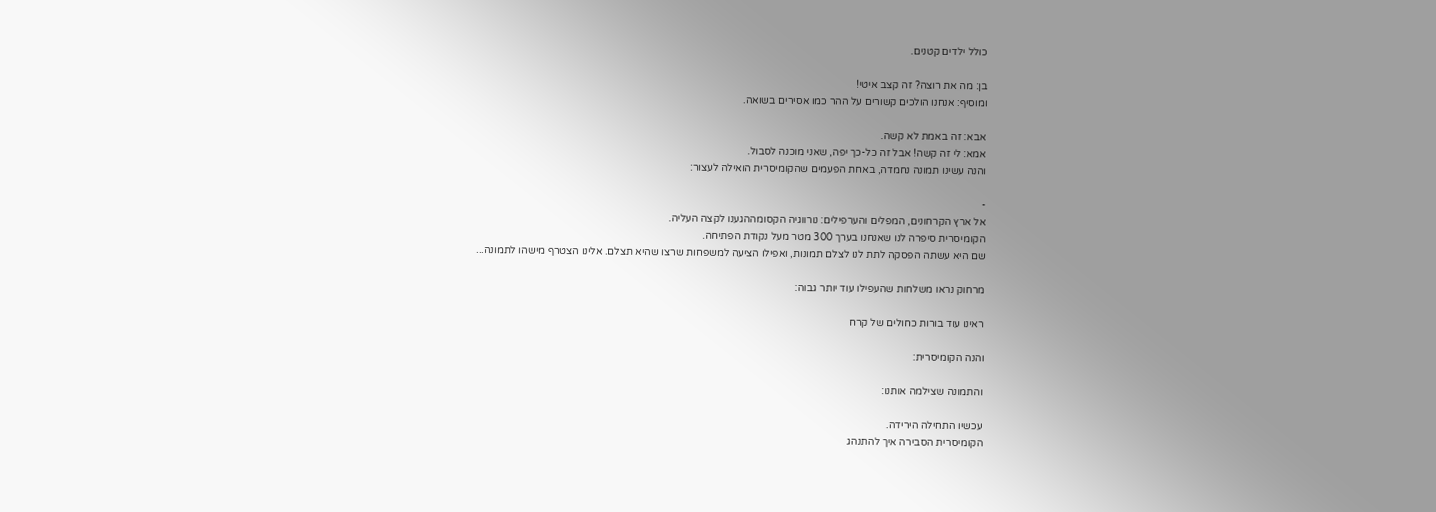כולל ילדים קטנים.

בן: מה את רוצה? זה קצב איטי!
ומוסיף: אנחנו הולכים קשורים על ההר כמו אסירים בשואה.

אבא: זה באמת לא קשה.
אמא: לי זה קשה! אבל זה כל-כך יפה, שאני מוכנה לסבול.
והנה עשינו תמונה נחמדה, באחת הפעמים שהקומיסרית הואילה לעצור:

-
אל ארץ הקרחונים, המפלים והערפילים: נורווגיה הקסומההגענו לקצה העליה.
הקומיסרית סיפרה לנו שאנחנו בערך 300 מטר מעל נקודת הפתיחה.
שם היא עשתה הפסקה לתת לנו לצלם תמונות, ואפילו הציעה למשפחות שרצו שהיא תצלם. אלינו הצטרף מישהו לתמונה...

מרחוק נראו משלחות שהעפילו עוד יותר גבוה:

ראינו עוד בורות כחולים של קרח

והנה הקומיסרית:

והתמונה שצילמה אותנו:

עכשיו התחילה הירידה.
הקומיסרית הסבירה איך להתנהג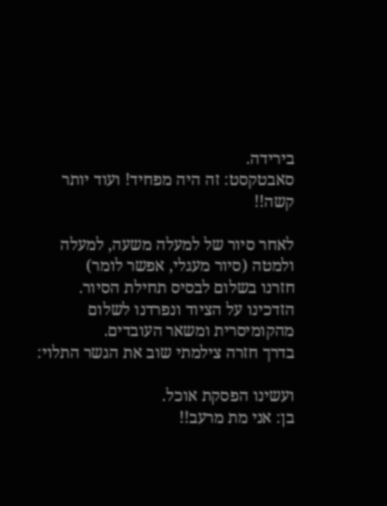בירידה.
סאבטקסט: זה היה מפחיד! ועוד יותר קשה!!

לאחר סיור של למעלה משעה, למעלה ולמטה (סיור מעגלי, אפשר לומר)
חזרנו בשלום לבסיס תחילת הסיור.
הזדכינו על הציוד ונפרדנו לשלום מהקומיסרית ומשאר העובדים.
בדרך חזרה צילמתי שוב את הגשר התלוי:

ועשינו הפסקת אוכל.
בן: אני מת מרעב!!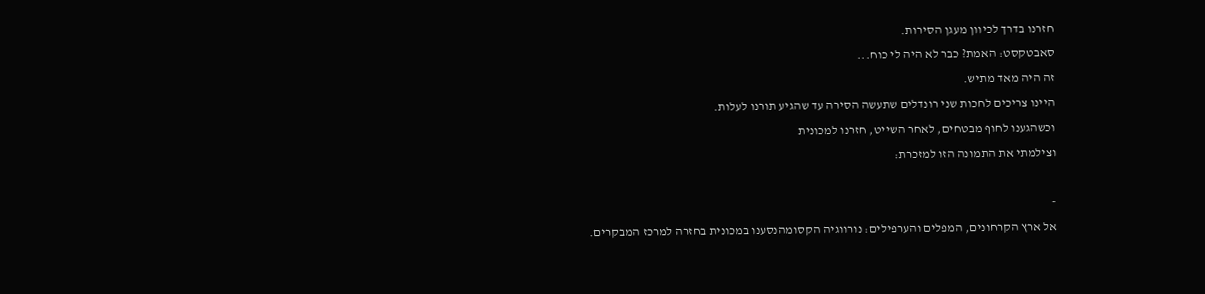חזרנו בדרך לכיוון מעגן הסירות.
סאבטקסט: האמת? כבר לא היה לי כוח...
זה היה מאד מתיש.
היינו צריכים לחכות שני רונדלים שתעשה הסירה עד שהגיע תורנו לעלות.
וכשהגענו לחוף מבטחים, לאחר השייט, חזרנו למכונית
וצילמתי את התמונה הזו למזכרת:

-
אל ארץ הקרחונים, המפלים והערפילים: נורווגיה הקסומהנסענו במכונית בחזרה למרכז המבקרים.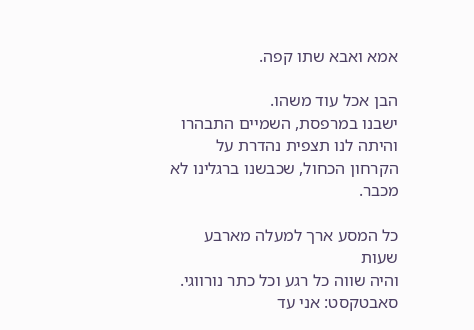אמא ואבא שתו קפה.

הבן אכל עוד משהו.
ישבנו במרפסת, השמיים התבהרו והיתה לנו תצפית נהדרת על הקרחון הכחול, שכבשנו ברגלינו לא מכבר.

כל המסע ארך למעלה מארבע שעות
והיה שווה כל רגע וכל כתר נורווגי.
סאבטקסט: אני עד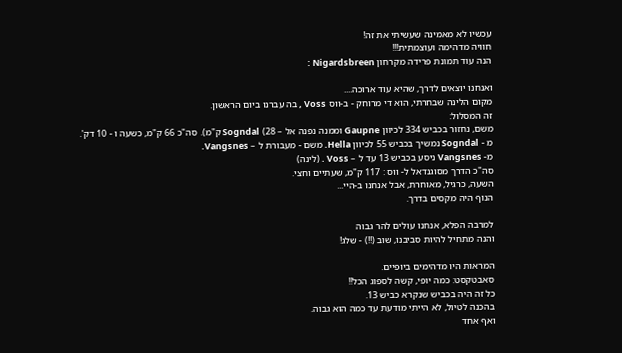עכשיו לא מאמינה שעשיתי את זה!
חוויה מדהימה ועוצמתית!!!
הנה עוד תמונת פרידה מקרחון Nigardsbreen :

ואנחנו יוצאים לדרך, שהיא עוד ארוכה....
מקום הלינה שבחרתי, הוא די מרוחק - ב-ווס Voss , בה עברנו ביום הראשון.
זה המסלול:
משם, נחזור בכביש 334 לכיוון Gaupne וממנה נפנה אל – 28) Sogndal ק"מ). סה"כ 66 ק"מ, כשעה ו - 10 דק'.
מ - Sogndal נמשיך בכביש 55 לכיוון Hella. משם - מעבורת ל – Vangsnes.
מ- Vangsnes ניסע בכביש 13 עד ל – Voss . (לינה)
סה"כ הדרך מסוגנדאל ל- ווס : 117 ק"מ, שעתיים וחצי.
השעה, כרגיל, מאוחרת, אבל אנחנו ב-היי...
הנוף היה מקסים בדרך.

למרבה הפלא, אנחנו עולים להר גבוה
והנה מתחיל להיות סביבנו, שוב (!!) - שלג!

המראות היו מדהימים ביופיים.
סאבטקסט: כמה יופי, קשה לספוג הכל!!
כל זה היה בכביש שנקרא כביש 13.
בהכנה לטיול, לא הייתי מודעת עד כמה הוא גבוה.
ואף אחד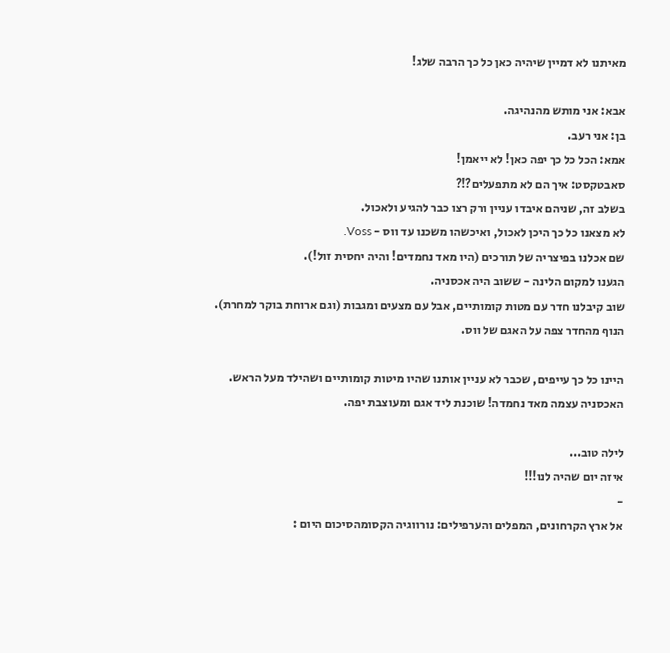מאיתנו לא דמיין שיהיה כאן כל כך הרבה שלג!

אבא: אני מותש מהנהיגה.
בן: אני רעב.
אמא: הכל כל כך יפה כאן! לא ייאמן!
סאבטקסט: איך הם לא מתפעלים?!?
בשלב זה, שניהם איבדו עניין ורק רצו כבר להגיע ולאכול.
לא מצאנו כל כך היכן לאכול, ואיכשהו משכנו עד ווס - Voss.
שם אכלנו בפיצריה של תורכים (היו מאד נחמדים! והיה יחסית זול!).
הגענו למקום הלינה - ששוב היה אכסניה.
שוב קיבלנו חדר עם מטות קומותיים, אבל עם מצעים ומגבות (וגם ארוחת בוקר למחרת).
הנוף מהחדר צפה על האגם של ווס.

היינו כל כך עייפים, שכבר לא עניין אותנו שהיו מיטות קומותיים ושהילד מעל הראש.
האכסניה עצמה מאד נחמדה! שוכנת ליד אגם ומעוצבת יפה.

לילה טוב...
איזה יום שהיה לנו!!!
-
אל ארץ הקרחונים, המפלים והערפילים: נורווגיה הקסומהסיכום היום :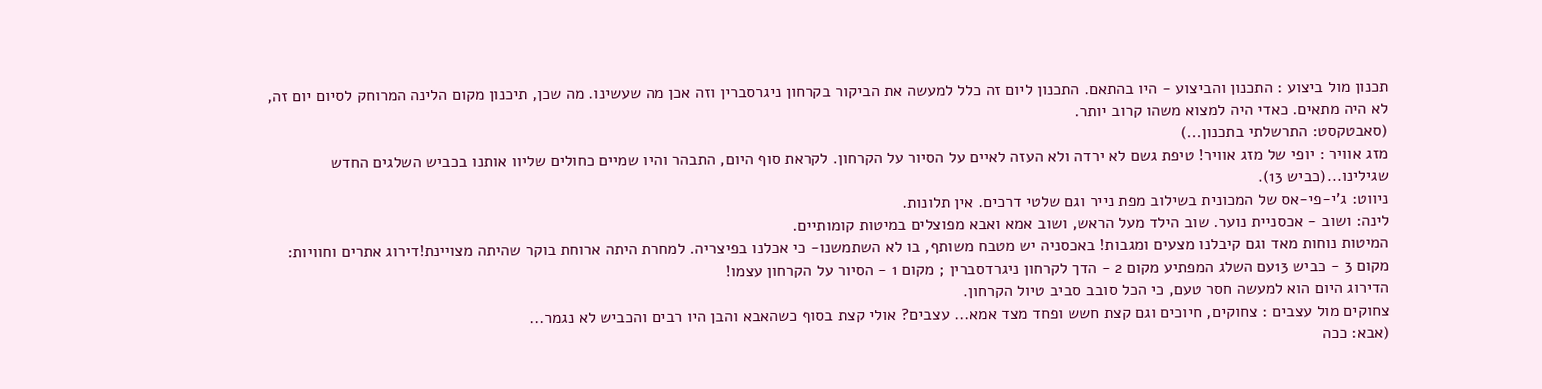תכנון מול ביצוע : התכנון והביצוע - היו בהתאם. התכנון ליום זה כלל למעשה את הביקור בקרחון ניגרסברין וזה אכן מה שעשינו. מה שכן, תיכנון מקום הלינה המרוחק לסיום יום זה, לא היה מתאים. כאדי היה למצוא משהו קרוב יותר.
(סאבטקסט: התרשלתי בתכנון...)
מזג אוויר : יופי של מזג אוויר! טיפת גשם לא ירדה ולא העזה לאיים על הסיור על הקרחון. לקראת סוף היום, התבהר והיו שמיים כחולים שליוו אותנו בכביש השלגים החדש שגילינו...(כביש 13).
ניווט: ג'י-פי-אס של המכונית בשילוב מפת נייר וגם שלטי דרכים. אין תלונות.
לינה: ושוב - אכסניית נוער. שוב הילד מעל הראש, ושוב אמא ואבא מפוצלים במיטות קומותיים.
המיטות נוחות מאד וגם קיבלנו מצעים ומגבות! באכסניה יש מטבח משותף, בו לא השתמשנו- כי אכלנו בפיצריה. למחרת היתה ארוחת בוקר שהיתה מצויינת!דירוג אתרים וחוויות: מקום 3 - כביש 13עם השלג המפתיע מקום 2 - הדך לקרחון ניגרדסברין ; מקום 1 - הסיור על הקרחון עצמו!
הדירוג היום הוא למעשה חסר טעם, כי הכל סובב סביב טיול הקרחון.
צחוקים מול עצבים : צחוקים, חיוכים וגם קצת חשש ופחד מצד אמא... עצבים? אולי קצת בסוף כשהאבא והבן היו רבים והכביש לא נגמר...
(אבא: ככה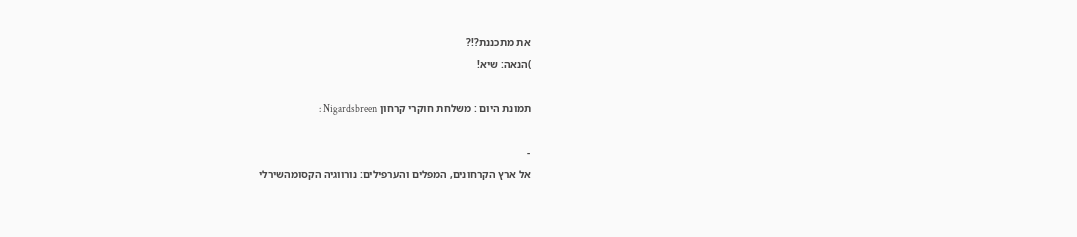את מתכננת?!?
)הנאה: שיא!

תמונת היום : משלחת חוקרי קרחון Nigardsbreen :

-
אל ארץ הקרחונים, המפלים והערפילים: נורווגיה הקסומהשירלי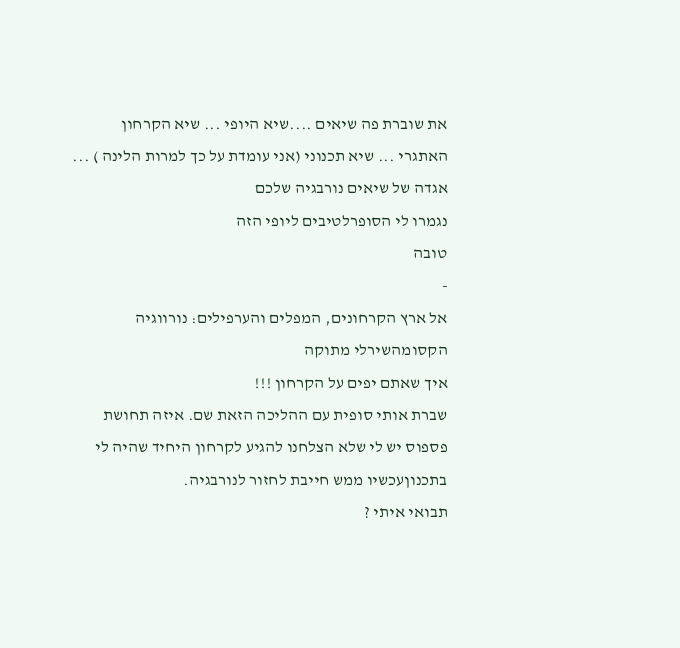את שוברת פה שיאים ....שיא היופי ... שיא הקרחון האתגרי ... שיא תכנוני (אני עומדת על כך למרות הלינה ) ...
אגדה של שיאים נורבגיה שלכם
נגמרו לי הסופרלטיבים ליופי הזה
טובה
-
אל ארץ הקרחונים, המפלים והערפילים: נורווגיה הקסומהשירלי מתוקה
איך שאתם יפים על הקרחון !!!
שברת אותי סופית עם ההליכה הזאת שם. איזה תחושת פספוס יש לי שלא הצלחנו להגיע לקרחון היחיד שהיה לי בתכנוןעכשיו ממש חייבת לחזור לנורבגיה.
תבואי איתי ?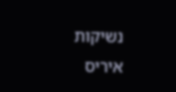נשיקות
איריס